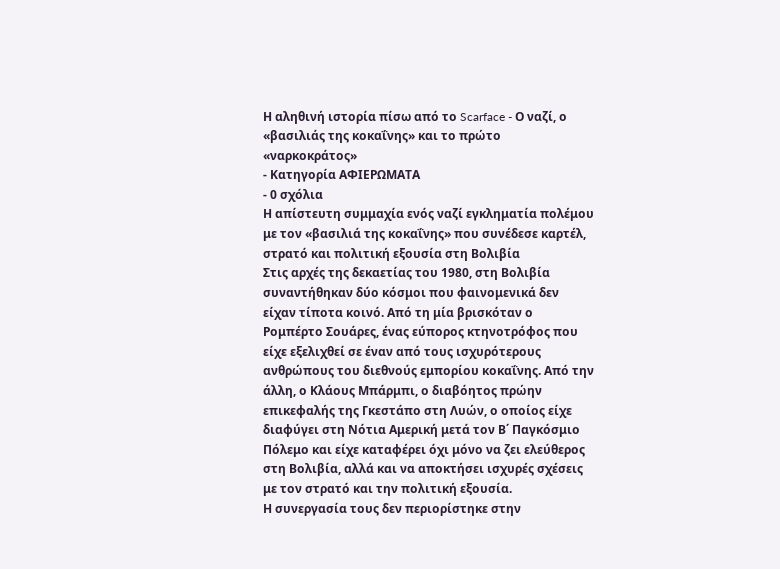Η αληθινή ιστορία πίσω από το Scarface - Ο ναζί, ο «βασιλιάς της κοκαΐνης» και το πρώτο «ναρκοκράτος»
- Κατηγορία ΑΦΙΕΡΩΜΑΤΑ
- 0 σχόλια
Η απίστευτη συμμαχία ενός ναζί εγκληματία πολέμου με τον «βασιλιά της κοκαΐνης» που συνέδεσε καρτέλ, στρατό και πολιτική εξουσία στη Βολιβία
Στις αρχές της δεκαετίας του 1980, στη Βολιβία συναντήθηκαν δύο κόσμοι που φαινομενικά δεν είχαν τίποτα κοινό. Από τη μία βρισκόταν ο Ρομπέρτο Σουάρες, ένας εύπορος κτηνοτρόφος που είχε εξελιχθεί σε έναν από τους ισχυρότερους ανθρώπους του διεθνούς εμπορίου κοκαΐνης. Από την άλλη, ο Κλάους Μπάρμπι, ο διαβόητος πρώην επικεφαλής της Γκεστάπο στη Λυών, ο οποίος είχε διαφύγει στη Νότια Αμερική μετά τον Β΄ Παγκόσμιο Πόλεμο και είχε καταφέρει όχι μόνο να ζει ελεύθερος στη Βολιβία, αλλά και να αποκτήσει ισχυρές σχέσεις με τον στρατό και την πολιτική εξουσία.
Η συνεργασία τους δεν περιορίστηκε στην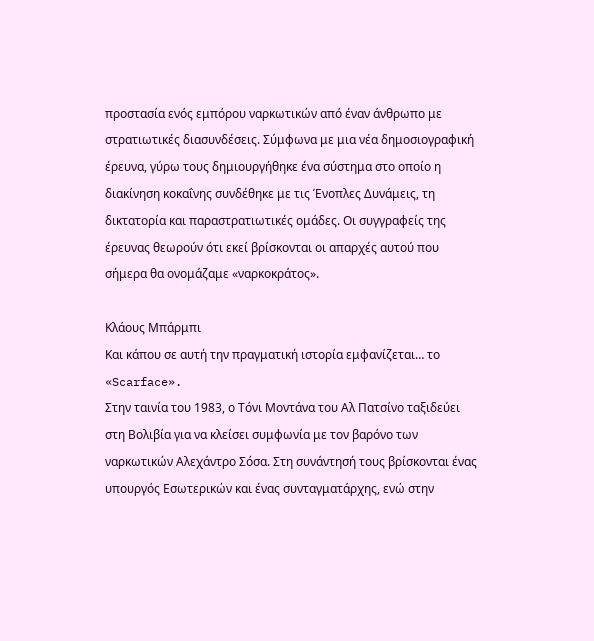προστασία ενός εμπόρου ναρκωτικών από έναν άνθρωπο με στρατιωτικές διασυνδέσεις. Σύμφωνα με μια νέα δημοσιογραφική έρευνα, γύρω τους δημιουργήθηκε ένα σύστημα στο οποίο η διακίνηση κοκαΐνης συνδέθηκε με τις Ένοπλες Δυνάμεις, τη δικτατορία και παραστρατιωτικές ομάδες. Οι συγγραφείς της έρευνας θεωρούν ότι εκεί βρίσκονται οι απαρχές αυτού που σήμερα θα ονομάζαμε «ναρκοκράτος».

Κλάους Μπάρμπι
Και κάπου σε αυτή την πραγματική ιστορία εμφανίζεται… το «Scarface».
Στην ταινία του 1983, ο Τόνι Μοντάνα του Αλ Πατσίνο ταξιδεύει στη Βολιβία για να κλείσει συμφωνία με τον βαρόνο των ναρκωτικών Αλεχάντρο Σόσα. Στη συνάντησή τους βρίσκονται ένας υπουργός Εσωτερικών και ένας συνταγματάρχης, ενώ στην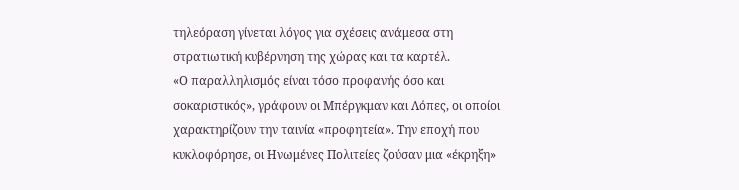τηλεόραση γίνεται λόγος για σχέσεις ανάμεσα στη στρατιωτική κυβέρνηση της χώρας και τα καρτέλ.
«Ο παραλληλισμός είναι τόσο προφανής όσο και σοκαριστικός», γράφουν οι Μπέργκμαν και Λόπες, οι οποίοι χαρακτηρίζουν την ταινία «προφητεία». Την εποχή που κυκλοφόρησε, οι Ηνωμένες Πολιτείες ζούσαν μια «έκρηξη»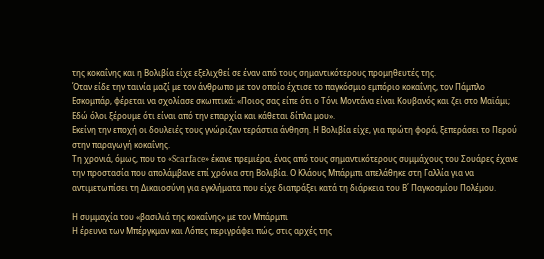της κοκαΐνης και η Βολιβία είχε εξελιχθεί σε έναν από τους σημαντικότερους προμηθευτές της.
Όταν είδε την ταινία μαζί με τον άνθρωπο με τον οποίο έχτισε το παγκόσμιο εμπόριο κοκαΐνης, τον Πάμπλο Εσκομπάρ, φέρεται να σχολίασε σκωπτικά: «Ποιος σας είπε ότι ο Τόνι Μοντάνα είναι Κουβανός και ζει στο Μαϊάμι; Εδώ όλοι ξέρουμε ότι είναι από την επαρχία και κάθεται δίπλα μου».
Εκείνη την εποχή οι δουλειές τους γνώριζαν τεράστια άνθηση. Η Βολιβία είχε, για πρώτη φορά, ξεπεράσει το Περού στην παραγωγή κοκαΐνης.
Τη χρονιά, όμως, που το «Scarface» έκανε πρεμιέρα, ένας από τους σημαντικότερους συμμάχους του Σουάρες έχανε την προστασία που απολάμβανε επί χρόνια στη Βολιβία. Ο Κλάους Μπάρμπι απελάθηκε στη Γαλλία για να αντιμετωπίσει τη Δικαιοσύνη για εγκλήματα που είχε διαπράξει κατά τη διάρκεια του Β΄ Παγκοσμίου Πολέμου.

Η συμμαχία του «βασιλιά της κοκαΐνης» με τον Μπάρμπι
Η έρευνα των Μπέργκμαν και Λόπες περιγράφει πώς, στις αρχές της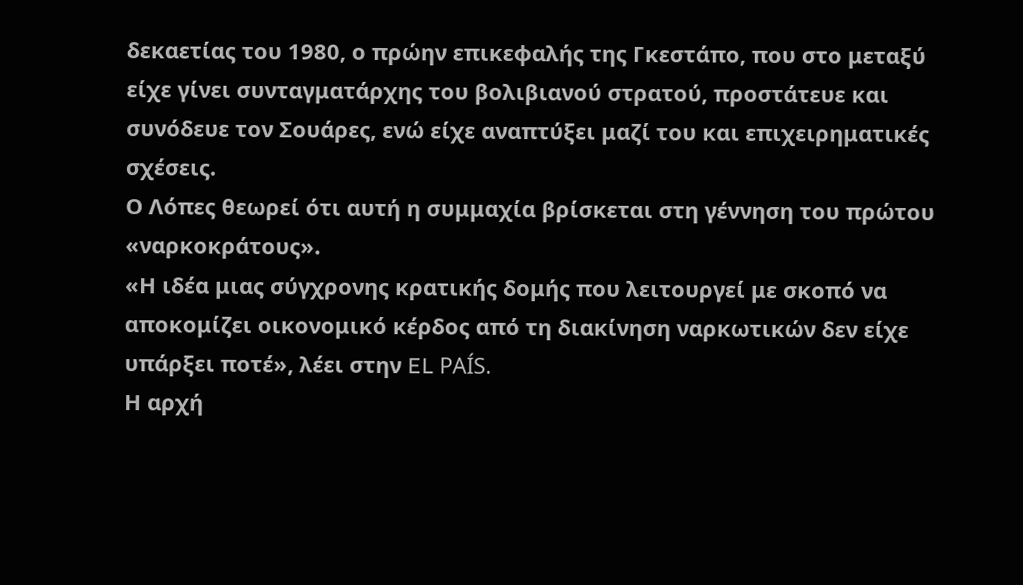δεκαετίας του 1980, ο πρώην επικεφαλής της Γκεστάπο, που στο μεταξύ είχε γίνει συνταγματάρχης του βολιβιανού στρατού, προστάτευε και συνόδευε τον Σουάρες, ενώ είχε αναπτύξει μαζί του και επιχειρηματικές σχέσεις.
Ο Λόπες θεωρεί ότι αυτή η συμμαχία βρίσκεται στη γέννηση του πρώτου «ναρκοκράτους».
«Η ιδέα μιας σύγχρονης κρατικής δομής που λειτουργεί με σκοπό να αποκομίζει οικονομικό κέρδος από τη διακίνηση ναρκωτικών δεν είχε υπάρξει ποτέ», λέει στην EL PAÍS.
Η αρχή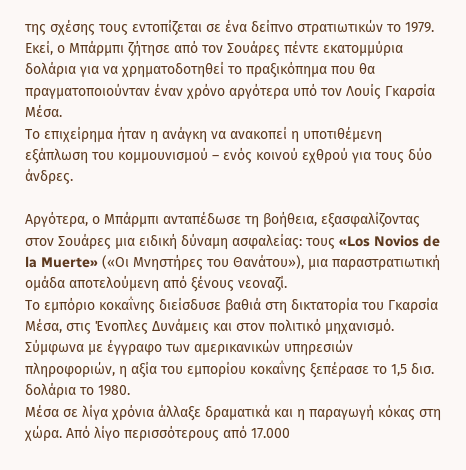της σχέσης τους εντοπίζεται σε ένα δείπνο στρατιωτικών το 1979. Εκεί, ο Μπάρμπι ζήτησε από τον Σουάρες πέντε εκατομμύρια δολάρια για να χρηματοδοτηθεί το πραξικόπημα που θα πραγματοποιούνταν έναν χρόνο αργότερα υπό τον Λουίς Γκαρσία Μέσα.
Το επιχείρημα ήταν η ανάγκη να ανακοπεί η υποτιθέμενη εξάπλωση του κομμουνισμού – ενός κοινού εχθρού για τους δύο άνδρες.

Αργότερα, ο Μπάρμπι ανταπέδωσε τη βοήθεια, εξασφαλίζοντας στον Σουάρες μια ειδική δύναμη ασφαλείας: τους «Los Novios de la Muerte» («Οι Μνηστήρες του Θανάτου»), μια παραστρατιωτική ομάδα αποτελούμενη από ξένους νεοναζί.
Το εμπόριο κοκαΐνης διείσδυσε βαθιά στη δικτατορία του Γκαρσία Μέσα, στις Ένοπλες Δυνάμεις και στον πολιτικό μηχανισμό. Σύμφωνα με έγγραφο των αμερικανικών υπηρεσιών πληροφοριών, η αξία του εμπορίου κοκαΐνης ξεπέρασε το 1,5 δισ. δολάρια το 1980.
Μέσα σε λίγα χρόνια άλλαξε δραματικά και η παραγωγή κόκας στη χώρα. Από λίγο περισσότερους από 17.000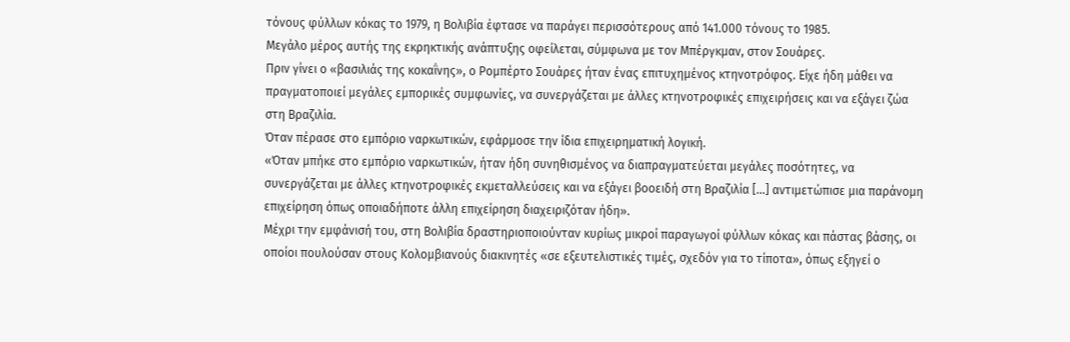τόνους φύλλων κόκας το 1979, η Βολιβία έφτασε να παράγει περισσότερους από 141.000 τόνους το 1985.
Μεγάλο μέρος αυτής της εκρηκτικής ανάπτυξης οφείλεται, σύμφωνα με τον Μπέργκμαν, στον Σουάρες.
Πριν γίνει ο «βασιλιάς της κοκαΐνης», ο Ρομπέρτο Σουάρες ήταν ένας επιτυχημένος κτηνοτρόφος. Είχε ήδη μάθει να πραγματοποιεί μεγάλες εμπορικές συμφωνίες, να συνεργάζεται με άλλες κτηνοτροφικές επιχειρήσεις και να εξάγει ζώα στη Βραζιλία.
Όταν πέρασε στο εμπόριο ναρκωτικών, εφάρμοσε την ίδια επιχειρηματική λογική.
«Όταν μπήκε στο εμπόριο ναρκωτικών, ήταν ήδη συνηθισμένος να διαπραγματεύεται μεγάλες ποσότητες, να συνεργάζεται με άλλες κτηνοτροφικές εκμεταλλεύσεις και να εξάγει βοοειδή στη Βραζιλία […] αντιμετώπισε μια παράνομη επιχείρηση όπως οποιαδήποτε άλλη επιχείρηση διαχειριζόταν ήδη».
Μέχρι την εμφάνισή του, στη Βολιβία δραστηριοποιούνταν κυρίως μικροί παραγωγοί φύλλων κόκας και πάστας βάσης, οι οποίοι πουλούσαν στους Κολομβιανούς διακινητές «σε εξευτελιστικές τιμές, σχεδόν για το τίποτα», όπως εξηγεί ο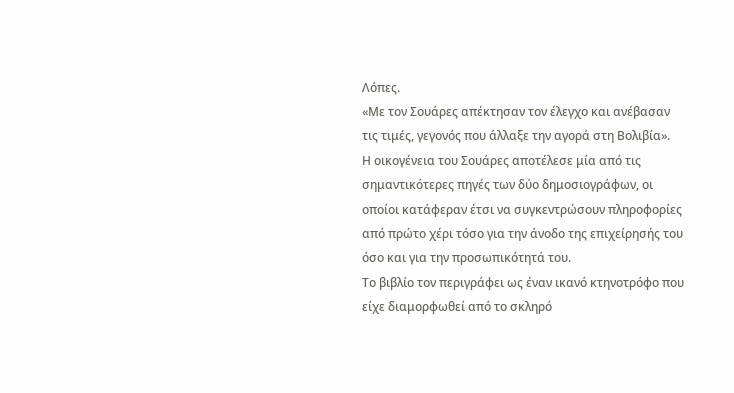Λόπες.
«Με τον Σουάρες απέκτησαν τον έλεγχο και ανέβασαν τις τιμές, γεγονός που άλλαξε την αγορά στη Βολιβία».
Η οικογένεια του Σουάρες αποτέλεσε μία από τις σημαντικότερες πηγές των δύο δημοσιογράφων, οι οποίοι κατάφεραν έτσι να συγκεντρώσουν πληροφορίες από πρώτο χέρι τόσο για την άνοδο της επιχείρησής του όσο και για την προσωπικότητά του.
Το βιβλίο τον περιγράφει ως έναν ικανό κτηνοτρόφο που είχε διαμορφωθεί από το σκληρό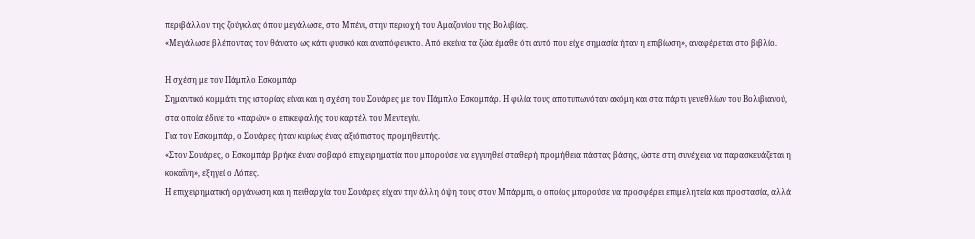περιβάλλον της ζούγκλας όπου μεγάλωσε, στο Μπένι, στην περιοχή του Αμαζονίου της Βολιβίας.
«Μεγάλωσε βλέποντας τον θάνατο ως κάτι φυσικό και αναπόφευκτο. Από εκείνα τα ζώα έμαθε ότι αυτό που είχε σημασία ήταν η επιβίωση», αναφέρεται στο βιβλίο.

Η σχέση με τον Πάμπλο Εσκομπάρ
Σημαντικό κομμάτι της ιστορίας είναι και η σχέση του Σουάρες με τον Πάμπλο Εσκομπάρ. Η φιλία τους αποτυπωνόταν ακόμη και στα πάρτι γενεθλίων του Βολιβιανού, στα οποία έδινε το «παρών» ο επικεφαλής του καρτέλ του Μεντεγίν.
Για τον Εσκομπάρ, ο Σουάρες ήταν κυρίως ένας αξιόπιστος προμηθευτής.
«Στον Σουάρες, ο Εσκομπάρ βρήκε έναν σοβαρό επιχειρηματία που μπορούσε να εγγυηθεί σταθερή προμήθεια πάστας βάσης, ώστε στη συνέχεια να παρασκευάζεται η κοκαΐνη», εξηγεί ο Λόπες.
Η επιχειρηματική οργάνωση και η πειθαρχία του Σουάρες είχαν την άλλη όψη τους στον Μπάρμπι, ο οποίος μπορούσε να προσφέρει επιμελητεία και προστασία, αλλά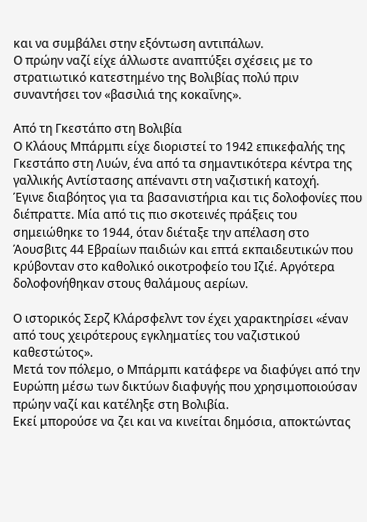και να συμβάλει στην εξόντωση αντιπάλων.
Ο πρώην ναζί είχε άλλωστε αναπτύξει σχέσεις με το στρατιωτικό κατεστημένο της Βολιβίας πολύ πριν συναντήσει τον «βασιλιά της κοκαΐνης».

Από τη Γκεστάπο στη Βολιβία
Ο Κλάους Μπάρμπι είχε διοριστεί το 1942 επικεφαλής της Γκεστάπο στη Λυών, ένα από τα σημαντικότερα κέντρα της γαλλικής Αντίστασης απέναντι στη ναζιστική κατοχή.
Έγινε διαβόητος για τα βασανιστήρια και τις δολοφονίες που διέπραττε. Μία από τις πιο σκοτεινές πράξεις του σημειώθηκε το 1944, όταν διέταξε την απέλαση στο Άουσβιτς 44 Εβραίων παιδιών και επτά εκπαιδευτικών που κρύβονταν στο καθολικό οικοτροφείο του Ιζιέ. Αργότερα δολοφονήθηκαν στους θαλάμους αερίων.

Ο ιστορικός Σερζ Κλάρσφελντ τον έχει χαρακτηρίσει «έναν από τους χειρότερους εγκληματίες του ναζιστικού καθεστώτος».
Μετά τον πόλεμο, ο Μπάρμπι κατάφερε να διαφύγει από την Ευρώπη μέσω των δικτύων διαφυγής που χρησιμοποιούσαν πρώην ναζί και κατέληξε στη Βολιβία.
Εκεί μπορούσε να ζει και να κινείται δημόσια, αποκτώντας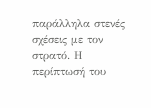παράλληλα στενές σχέσεις με τον στρατό. Η περίπτωσή του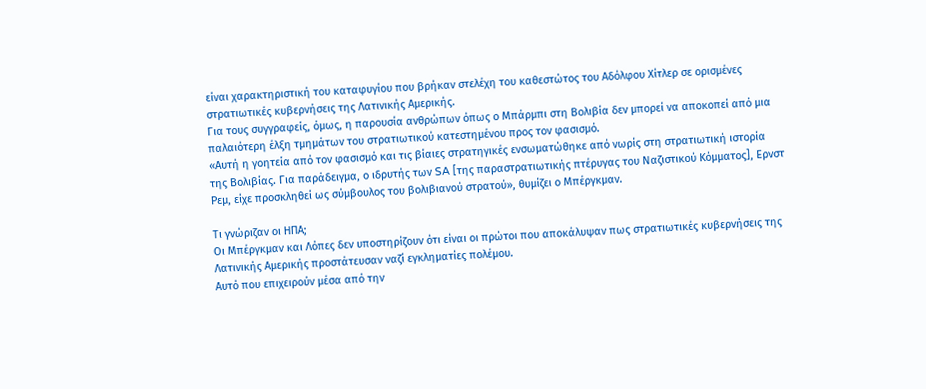είναι χαρακτηριστική του καταφυγίου που βρήκαν στελέχη του καθεστώτος του Αδόλφου Χίτλερ σε ορισμένες στρατιωτικές κυβερνήσεις της Λατινικής Αμερικής.
Για τους συγγραφείς, όμως, η παρουσία ανθρώπων όπως ο Μπάρμπι στη Βολιβία δεν μπορεί να αποκοπεί από μια παλαιότερη έλξη τμημάτων του στρατιωτικού κατεστημένου προς τον φασισμό.
«Αυτή η γοητεία από τον φασισμό και τις βίαιες στρατηγικές ενσωματώθηκε από νωρίς στη στρατιωτική ιστορία της Βολιβίας. Για παράδειγμα, ο ιδρυτής των SA [της παραστρατιωτικής πτέρυγας του Ναζιστικού Κόμματος], Ερνστ Ρεμ, είχε προσκληθεί ως σύμβουλος του βολιβιανού στρατού», θυμίζει ο Μπέργκμαν.

Τι γνώριζαν οι ΗΠΑ;
Οι Μπέργκμαν και Λόπες δεν υποστηρίζουν ότι είναι οι πρώτοι που αποκάλυψαν πως στρατιωτικές κυβερνήσεις της Λατινικής Αμερικής προστάτευσαν ναζί εγκληματίες πολέμου.
Αυτό που επιχειρούν μέσα από την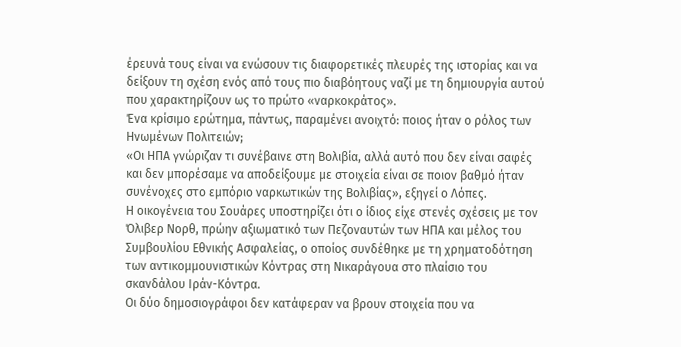έρευνά τους είναι να ενώσουν τις διαφορετικές πλευρές της ιστορίας και να δείξουν τη σχέση ενός από τους πιο διαβόητους ναζί με τη δημιουργία αυτού που χαρακτηρίζουν ως το πρώτο «ναρκοκράτος».
Ένα κρίσιμο ερώτημα, πάντως, παραμένει ανοιχτό: ποιος ήταν ο ρόλος των Ηνωμένων Πολιτειών;
«Οι ΗΠΑ γνώριζαν τι συνέβαινε στη Βολιβία, αλλά αυτό που δεν είναι σαφές και δεν μπορέσαμε να αποδείξουμε με στοιχεία είναι σε ποιον βαθμό ήταν συνένοχες στο εμπόριο ναρκωτικών της Βολιβίας», εξηγεί ο Λόπες.
Η οικογένεια του Σουάρες υποστηρίζει ότι ο ίδιος είχε στενές σχέσεις με τον Όλιβερ Νορθ, πρώην αξιωματικό των Πεζοναυτών των ΗΠΑ και μέλος του Συμβουλίου Εθνικής Ασφαλείας, ο οποίος συνδέθηκε με τη χρηματοδότηση των αντικομμουνιστικών Κόντρας στη Νικαράγουα στο πλαίσιο του σκανδάλου Ιράν-Κόντρα.
Οι δύο δημοσιογράφοι δεν κατάφεραν να βρουν στοιχεία που να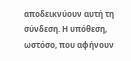αποδεικνύουν αυτή τη σύνδεση. Η υπόθεση, ωστόσο, που αφήνουν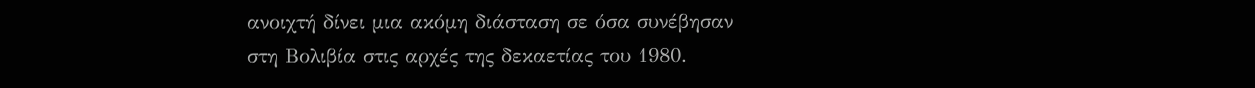ανοιχτή δίνει μια ακόμη διάσταση σε όσα συνέβησαν στη Βολιβία στις αρχές της δεκαετίας του 1980.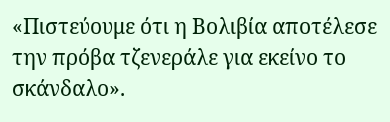«Πιστεύουμε ότι η Βολιβία αποτέλεσε την πρόβα τζενεράλε για εκείνο το σκάνδαλο».